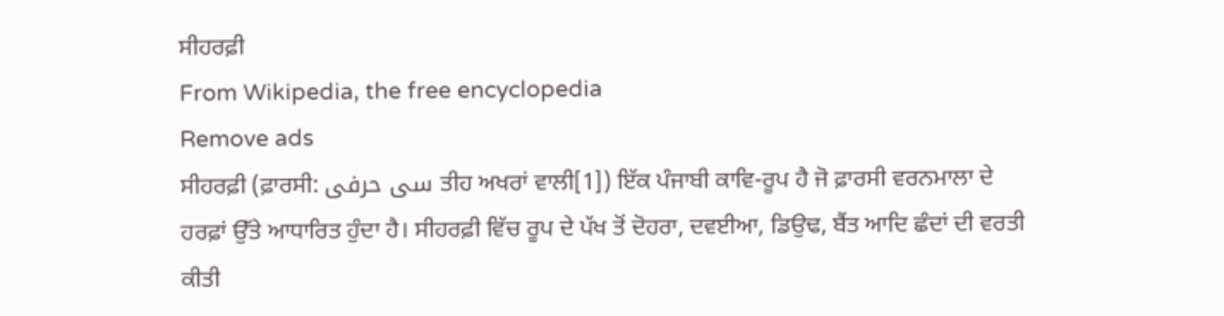ਸੀਹਰਫ਼ੀ
From Wikipedia, the free encyclopedia
Remove ads
ਸੀਹਰਫ਼ੀ (ਫ਼ਾਰਸੀ: سی حرفی ਤੀਹ ਅਖਰਾਂ ਵਾਲੀ[1]) ਇੱਕ ਪੰਜਾਬੀ ਕਾਵਿ-ਰੂਪ ਹੈ ਜੋ ਫ਼ਾਰਸੀ ਵਰਨਮਾਲਾ ਦੇ ਹਰਫ਼ਾਂ ਉੱਤੇ ਆਧਾਰਿਤ ਹੁੰਦਾ ਹੈ। ਸੀਹਰਫ਼ੀ ਵਿੱਚ ਰੂਪ ਦੇ ਪੱਖ ਤੋਂ ਦੋਹਰਾ, ਦਵਈਆ, ਡਿਉਢ, ਬੈਂਤ ਆਦਿ ਛੰਦਾਂ ਦੀ ਵਰਤੀ ਕੀਤੀ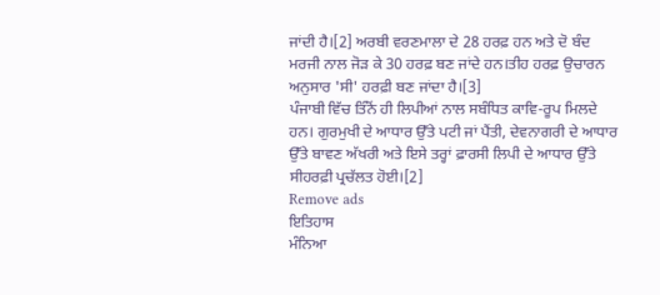ਜਾਂਦੀ ਹੈ।[2] ਅਰਬੀ ਵਰਣਮਾਲਾ ਦੇ 28 ਹਰਫ਼ ਹਨ ਅਤੇ ਦੋ ਬੰਦ ਮਰਜੀ ਨਾਲ ਜੋੜ ਕੇ 30 ਹਰਫ਼ ਬਣ ਜਾਂਦੇ ਹਨ।ਤੀਹ ਹਰਫ਼ ਉਚਾਰਨ ਅਨੁਸਾਰ 'ਸੀ' ਹਰਫ਼ੀ ਬਣ ਜਾਂਦਾ ਹੈ।[3]
ਪੰਜਾਬੀ ਵਿੱਚ ਤਿੰਨੋਂ ਹੀ ਲਿਪੀਆਂ ਨਾਲ ਸਬੰਧਿਤ ਕਾਵਿ-ਰੂਪ ਮਿਲਦੇ ਹਨ। ਗੁਰਮੁਖੀ ਦੇ ਆਧਾਰ ਉੱਤੇ ਪਟੀ ਜਾਂ ਪੈਂਤੀ, ਦੇਵਨਾਗਰੀ ਦੇ ਆਧਾਰ ਉੱਤੇ ਬਾਵਣ ਅੱਖਰੀ ਅਤੇ ਇਸੇ ਤਰ੍ਹਾਂ ਫ਼ਾਰਸੀ ਲਿਪੀ ਦੇ ਆਧਾਰ ਉੱਤੇ ਸੀਹਰਫ਼ੀ ਪ੍ਰਚੱਲਤ ਹੋਈ।[2]
Remove ads
ਇਤਿਹਾਸ
ਮੰਨਿਆ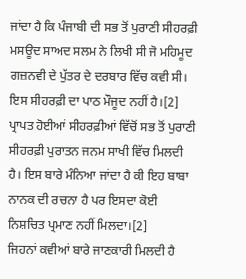ਜਾਂਦਾ ਹੈ ਕਿ ਪੰਜਾਬੀ ਦੀ ਸਭ ਤੋਂ ਪੁਰਾਣੀ ਸੀਹਰਫ਼ੀ ਮਸਊਦ ਸਾਅਦ ਸਲਮ ਨੇ ਲਿਖੀ ਸੀ ਜੋ ਮਹਿਮੂਦ ਗਜ਼ਨਵੀ ਦੇ ਪੁੱਤਰ ਦੇ ਦਰਬਾਰ ਵਿੱਚ ਕਵੀ ਸੀ। ਇਸ ਸੀਹਰਫ਼ੀ ਦਾ ਪਾਠ ਮੌਜੂਦ ਨਹੀਂ ਹੈ।[2]
ਪ੍ਰਾਪਤ ਹੋਈਆਂ ਸੀਹਰਫ਼ੀਆਂ ਵਿੱਚੋਂ ਸਭ ਤੋਂ ਪੁਰਾਣੀ ਸੀਹਰਫ਼ੀ ਪੁਰਾਤਨ ਜਨਮ ਸਾਖੀ ਵਿੱਚ ਮਿਲਦੀ ਹੈ। ਇਸ ਬਾਰੇ ਮੰਨਿਆ ਜਾਂਦਾ ਹੈ ਕੀ ਇਹ ਬਾਬਾ ਨਾਨਕ ਦੀ ਰਚਨਾ ਹੈ ਪਰ ਇਸਦਾ ਕੋਈ ਨਿਸ਼ਚਿਤ ਪ੍ਰਮਾਣ ਨਹੀਂ ਮਿਲਦਾ।[2]
ਜਿਹਨਾਂ ਕਵੀਆਂ ਬਾਰੇ ਜਾਣਕਾਰੀ ਮਿਲਦੀ ਹੈ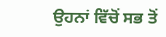ਉਹਨਾਂ ਵਿੱਚੋਂ ਸਭ ਤੋਂ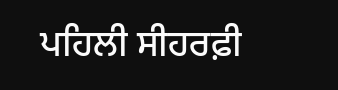ਪਹਿਲੀ ਸੀਹਰਫ਼ੀ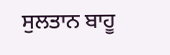ਸੁਲਤਾਨ ਬਾਹੂ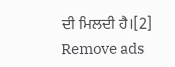ਦੀ ਮਿਲਦੀ ਹੈ।[2]
Remove ads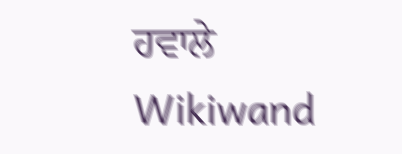ਹਵਾਲੇ
Wikiwand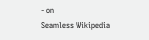- on
Seamless Wikipedia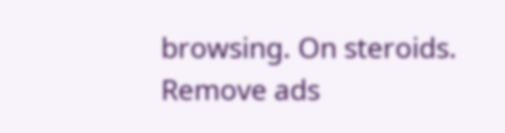browsing. On steroids.
Remove ads